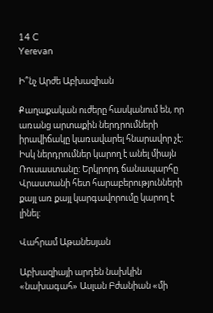14 C
Yerevan

Ի՞նչ Արժե Աբխազիան

Քաղաքական ուժերը հասկանում են, որ առանց արտաքին ներդրումների իրավիճակը կառավարել հնարավոր չէ: Իսկ ներդրումներ կարող է անել միայն Ռուսաստանը: Երկրորդ ճանապարհը Վրաստանի հետ հարաբերությունների քայլ առ քայլ կարգավորումը կարող է լինել:

Վահրամ Աթանեսյան

Աբխազիայի արդեն նախկին «նախագահ» Ասլան Բժանիան «մի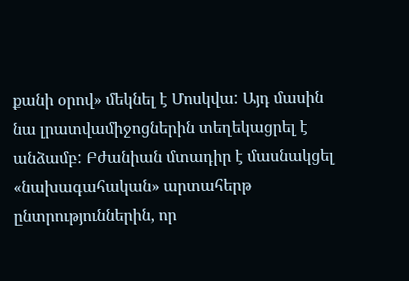քանի օրով» մեկնել է Մոսկվա: Այդ մասին նա լրատվամիջոցներին տեղեկացրել է անձամբ: Բժանիան մտադիր է մասնակցել «նախագահական» արտահերթ ընտրություններին, որ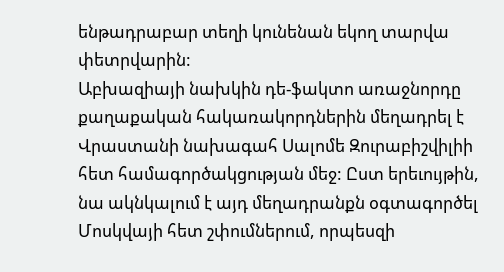ենթադրաբար տեղի կունենան եկող տարվա փետրվարին:
Աբխազիայի նախկին դե-ֆակտո առաջնորդը քաղաքական հակառակորդներին մեղադրել է Վրաստանի նախագահ Սալոմե Զուրաբիշվիլիի հետ համագործակցության մեջ: Ըստ երեւույթին, նա ակնկալում է այդ մեղադրանքն օգտագործել Մոսկվայի հետ շփումներում, որպեսզի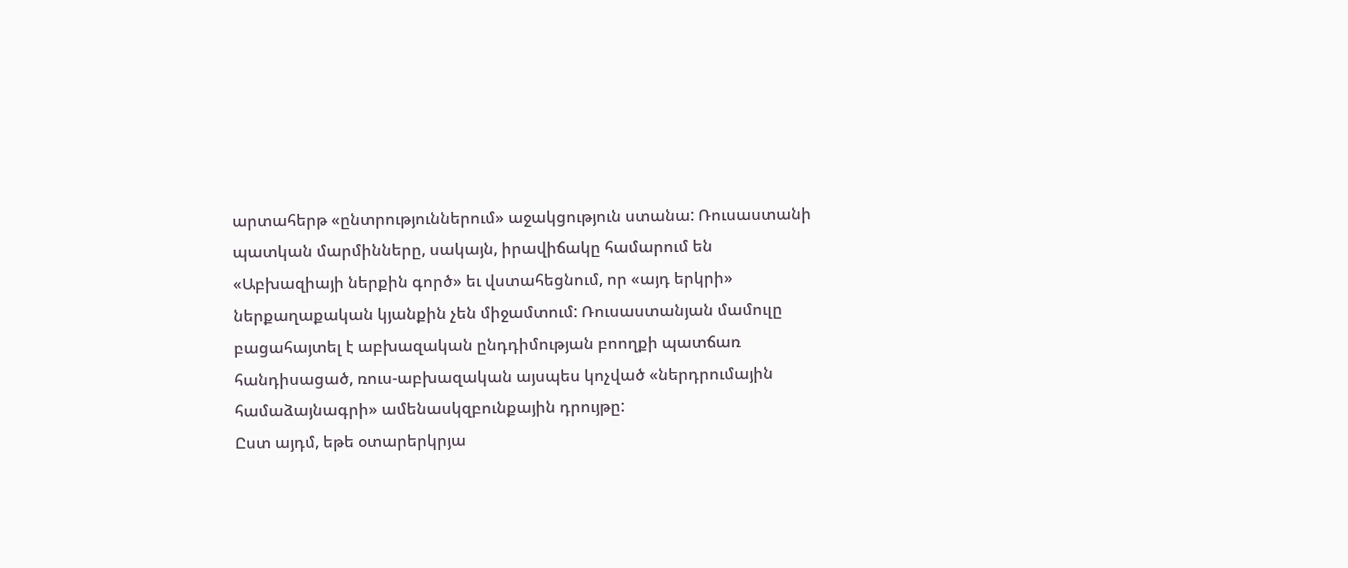արտահերթ «ընտրություններում» աջակցություն ստանա: Ռուսաստանի պատկան մարմինները, սակայն, իրավիճակը համարում են «Աբխազիայի ներքին գործ» եւ վստահեցնում, որ «այդ երկրի» ներքաղաքական կյանքին չեն միջամտում: Ռուսաստանյան մամուլը բացահայտել է աբխազական ընդդիմության բոողքի պատճառ հանդիսացած, ռուս-աբխազական այսպես կոչված «ներդրումային համաձայնագրի» ամենասկզբունքային դրույթը:
Ըստ այդմ, եթե օտարերկրյա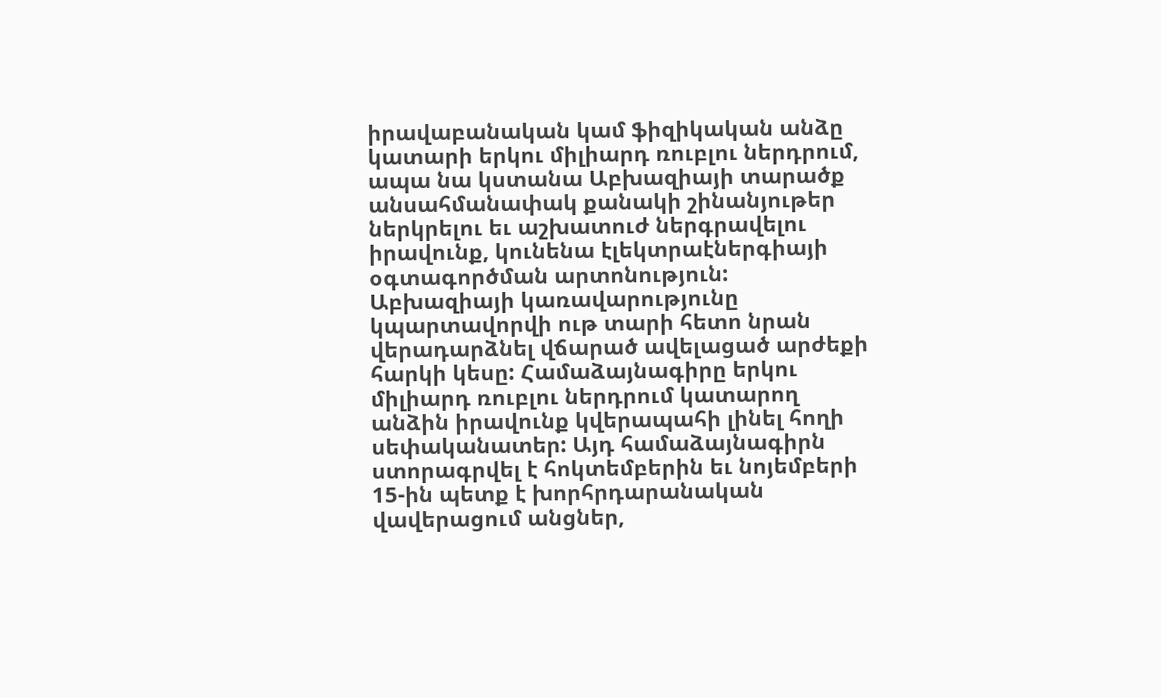իրավաբանական կամ ֆիզիկական անձը կատարի երկու միլիարդ ռուբլու ներդրում, ապա նա կստանա Աբխազիայի տարածք անսահմանափակ քանակի շինանյութեր ներկրելու եւ աշխատուժ ներգրավելու իրավունք, կունենա էլեկտրաէներգիայի օգտագործման արտոնություն: Աբխազիայի կառավարությունը կպարտավորվի ութ տարի հետո նրան վերադարձնել վճարած ավելացած արժեքի հարկի կեսը: Համաձայնագիրը երկու միլիարդ ռուբլու ներդրում կատարող անձին իրավունք կվերապահի լինել հողի սեփականատեր: Այդ համաձայնագիրն ստորագրվել է հոկտեմբերին եւ նոյեմբերի 15-ին պետք է խորհրդարանական վավերացում անցներ,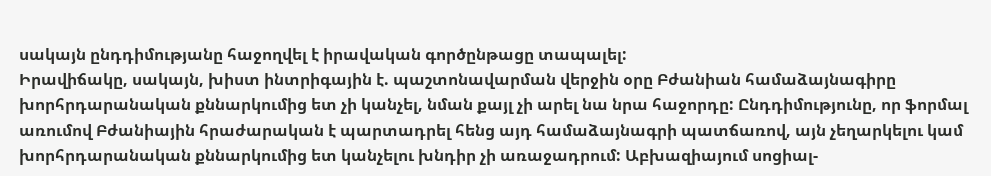սակայն ընդդիմությանը հաջողվել է իրավական գործընթացը տապալել:
Իրավիճակը, սակայն, խիստ ինտրիգային է. պաշտոնավարման վերջին օրը Բժանիան համաձայնագիրը խորհրդարանական քննարկումից ետ չի կանչել, նման քայլ չի արել նա նրա հաջորդը: Ընդդիմությունը, որ ֆորմալ առումով Բժանիային հրաժարական է պարտադրել հենց այդ համաձայնագրի պատճառով, այն չեղարկելու կամ խորհրդարանական քննարկումից ետ կանչելու խնդիր չի առաջադրում: Աբխազիայում սոցիալ-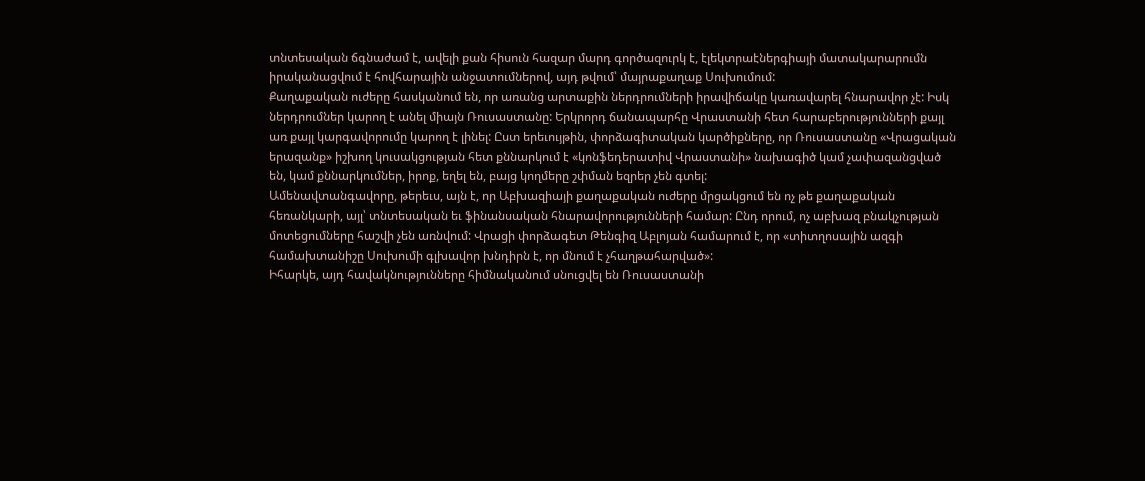տնտեսական ճգնաժամ է, ավելի քան հիսուն հազար մարդ գործազուրկ է, էլեկտրաէներգիայի մատակարարումն իրականացվում է հովհարային անջատումներով, այդ թվում՝ մայրաքաղաք Սուխումում:
Քաղաքական ուժերը հասկանում են, որ առանց արտաքին ներդրումների իրավիճակը կառավարել հնարավոր չէ: Իսկ ներդրումներ կարող է անել միայն Ռուսաստանը: Երկրորդ ճանապարհը Վրաստանի հետ հարաբերությունների քայլ առ քայլ կարգավորումը կարող է լինել: Ըստ երեւույթին, փորձագիտական կարծիքները, որ Ռուսաստանը «Վրացական երազանք» իշխող կուսակցության հետ քննարկում է «կոնֆեդերատիվ Վրաստանի» նախագիծ կամ չափազանցված են, կամ քննարկումներ, իրոք, եղել են, բայց կողմերը շփման եզրեր չեն գտել:
Ամենավտանգավորը, թերեւս, այն է, որ Աբխազիայի քաղաքական ուժերը մրցակցում են ոչ թե քաղաքական հեռանկարի, այլ՝ տնտեսական եւ ֆինանսական հնարավորությունների համար: Ընդ որում, ոչ աբխազ բնակչության մոտեցումները հաշվի չեն առնվում: Վրացի փորձագետ Թենգիզ Աբլոյան համարում է, որ «տիտղոսային ազգի համախտանիշը Սուխումի գլխավոր խնդիրն է, որ մնում է չհաղթահարված»:
Իհարկե, այդ հավակնությունները հիմնականում սնուցվել են Ռուսաստանի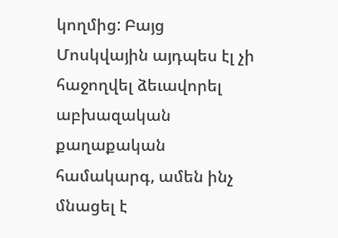կողմից: Բայց Մոսկվային այդպես էլ չի հաջողվել ձեւավորել աբխազական քաղաքական համակարգ, ամեն ինչ մնացել է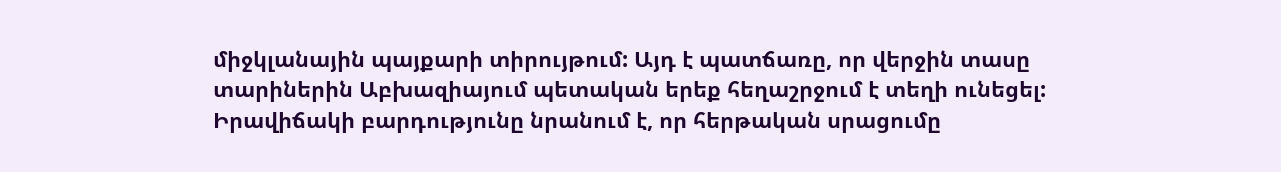միջկլանային պայքարի տիրույթում: Այդ է պատճառը, որ վերջին տասը տարիներին Աբխազիայում պետական երեք հեղաշրջում է տեղի ունեցել: Իրավիճակի բարդությունը նրանում է, որ հերթական սրացումը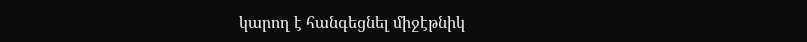կարող է հանգեցնել միջէթնիկ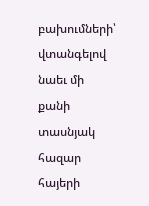բախումների՝ վտանգելով նաեւ մի քանի տասնյակ հազար հայերի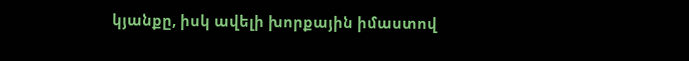կյանքը, իսկ ավելի խորքային իմաստով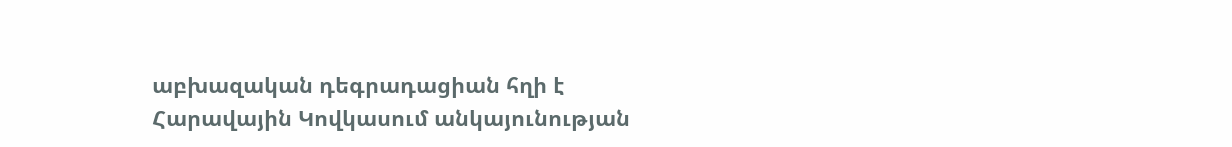աբխազական դեգրադացիան հղի է Հարավային Կովկասում անկայունության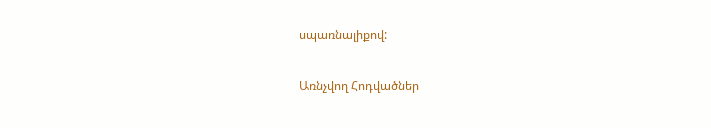սպառնալիքով:

Առնչվող Հոդվածներ